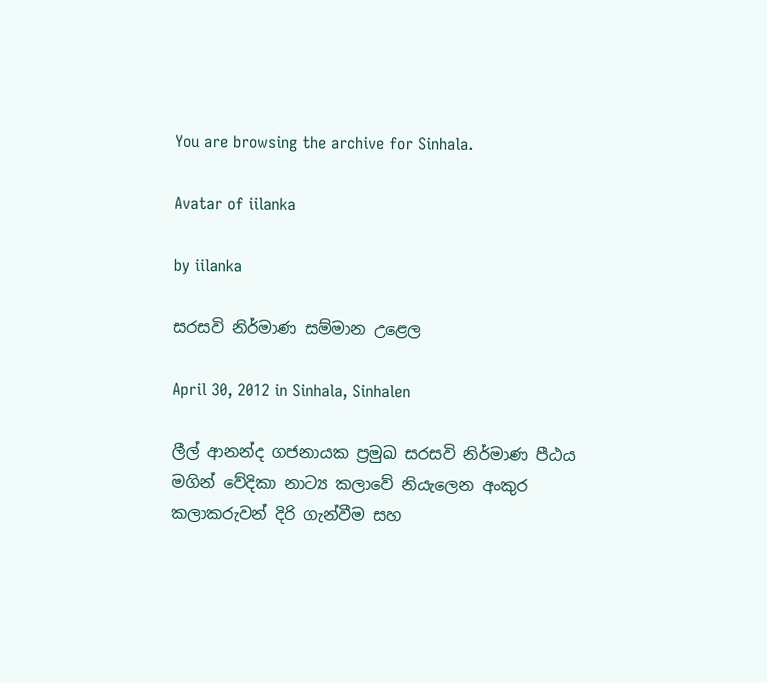You are browsing the archive for Sinhala.

Avatar of iilanka

by iilanka

සරසවි නිර්මාණ සම්මාන උළෙල

April 30, 2012 in Sinhala, Sinhalen

ලීල් ආනන්ද ගජනායක ප්‍රමුඛ සරසවි නිර්මාණ පීඨය මගින් වේදිකා නාට්‍ය කලාවේ නියැලෙන අංකුර කලාකරුවන් දිරි ගැන්වීම සහ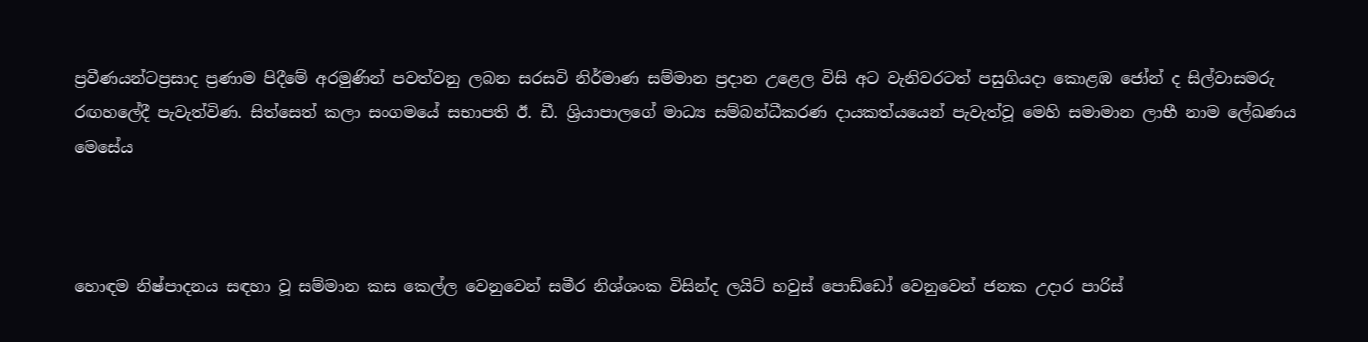ප්‍රවීණයන්ටප්‍රසාද ප්‍රණාම පිදීමේ අරමුණින් පවත්වනු ලබන සරසවි නිර්මාණ සම්මාන ප්‍රදාන උළෙල විසි අට වැනිවරටත් පසුගියදා කොළඹ ජෝන් ද සිල්වාසමරු රඟහලේදී පැවැත්විණ. සිත්සෙත් කලා සංගමයේ සභාපති ඊ. ඩී. ශ්‍රියාපාලගේ මාධ්‍ය සම්බන්ධීකරණ දායකත්යයෙන් පැවැත්වූ මෙහි සමාමාන ලාභී නාම ලේඛණය මෙසේය



හොඳම නිෂ්පාදනය සඳහා වූ සම්මාන කස කෙල්ල වෙනුවෙන් සමීර නිශ්ශංක විසින්ද ලයිට් හවුස් පොඩ්ඩෝ වෙනුවෙන් ජනක උදාර පාරිස්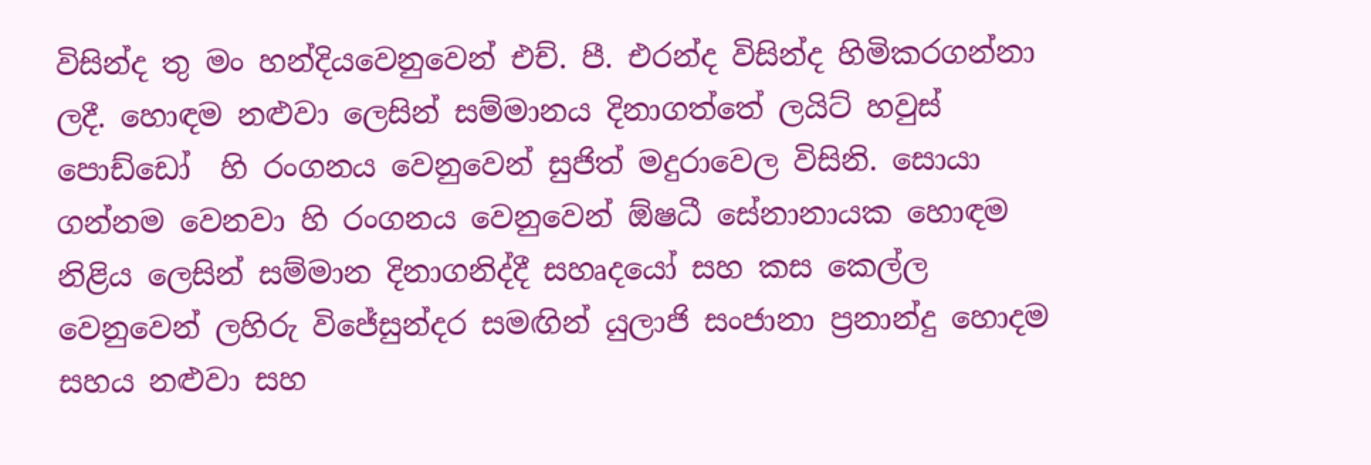විසින්ද තු මං හන්දියවෙනුවෙන් එච්. පී. එරන්ද විසින්ද හිමිකරගන්නා ලදී. හොඳම නළුවා ලෙසින් සම්මානය දිනාගත්තේ ලයිට් හවුස් පොඩ්ඩෝ  හි රංගනය වෙනුවෙන් සුජිත් මදුරාවෙල විසිනි. සොයා ගන්නම වෙනවා හි රංගනය වෙනුවෙන් ඕෂධී සේනානායක හොඳම නිළිය ලෙසින් සම්මාන දිනාගනිද්දී සහෘදයෝ සහ කස කෙල්ල වෙනුවෙන් ලහිරු විජේසුන්දර සමඟින් යුලාජි සංජානා ප්‍රනාන්දු හොදම සහය නළුවා සහ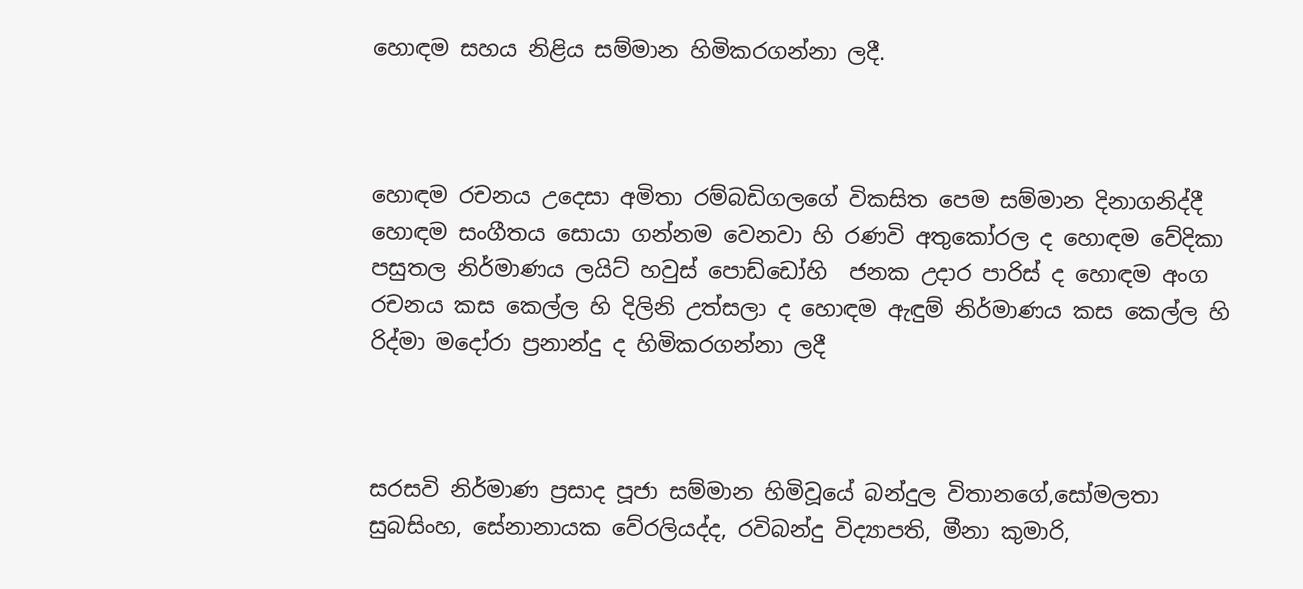හොඳම සහය නිළිය සම්මාන හිමිකරගන්නා ලදී.



හොඳම රචනය උදෙසා අමිතා රම්බඩිගලගේ විකසිත පෙම සම්මාන දිනාගනිද්දී හොඳම සංගීතය සොයා ගන්නම වෙනවා හි රණවි අතුකෝරල ද හොඳම වේදිකා පසුතල නිර්මාණය ලයිට් හවුස් පොඩ්ඩෝහි  ජනක උදාර පාරිස් ද හොඳම අංග රචනය කස කෙල්ල හි දිලිනි උත්සලා ද හොඳම ඇඳුම් නිර්මාණය කස කෙල්ල හි රිද්මා මදෝරා ප්‍රනාන්දු ද හිමිකරගන්නා ලදී



සරසවි නිර්මාණ ප්‍රසාද පූජා සම්මාන හිමිවූයේ බන්දුල විතානගේ,සෝමලතා සුබසිංහ, සේනානායක වේරලියද්ද, රවිබන්දු විද්‍යාපති, මීනා කුමාරි,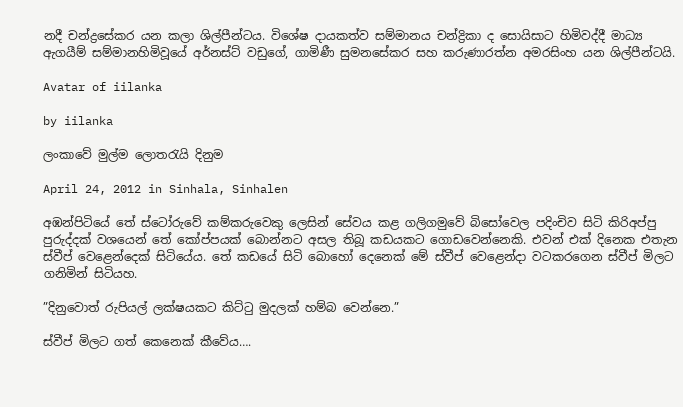නදී චන්ද්‍රසේකර යන කලා ශිල්පීන්ටය. විශේෂ දායකත්ව සම්මානය චන්ද්‍රිකා ද සොයිසාට හිමිවද්දී මාධ්‍ය ඇගයීම් සම්මානහිමිවූයේ අර්නස්ට් වඩුගේ, ගාමිණී සුමනසේකර සහ කරුණාරත්න අමරසිංහ යන ශිල්පීන්ටයි.

Avatar of iilanka

by iilanka

ලංකාවේ මුල්ම ලොතරැයි දිනුම

April 24, 2012 in Sinhala, Sinhalen

අඹන්පිටියේ තේ ස්ටෝරුවේ කම්කරුවෙකු ලෙසින් සේවය කළ ගලිගමුවේ බිසෝවෙල පදිංචිව සිටි කිරිඅප්පු පුරුද්දක් වශයෙන් තේ කෝප්පයක් බොන්නට අසල තිබූ කඩයකට ගොඩවෙන්නෙකි. එවන් එක් දිනෙක එතැන ස්වීප් වෙළෙන්දෙක් සිටියේය. තේ කඩයේ සිටි බොහෝ දෙනෙක් මේ ස්වීප් වෙළෙන්දා වටකරගෙන ස්වීප් මිලට ගනිමින් සිටියහ.

”දිනුවොත් රුපියල් ලක්ෂයකට කිට්ටු මුදලක් හම්බ වෙන්නෙ.”

ස්වීප් මිලට ගත් කෙනෙක් කීවේය….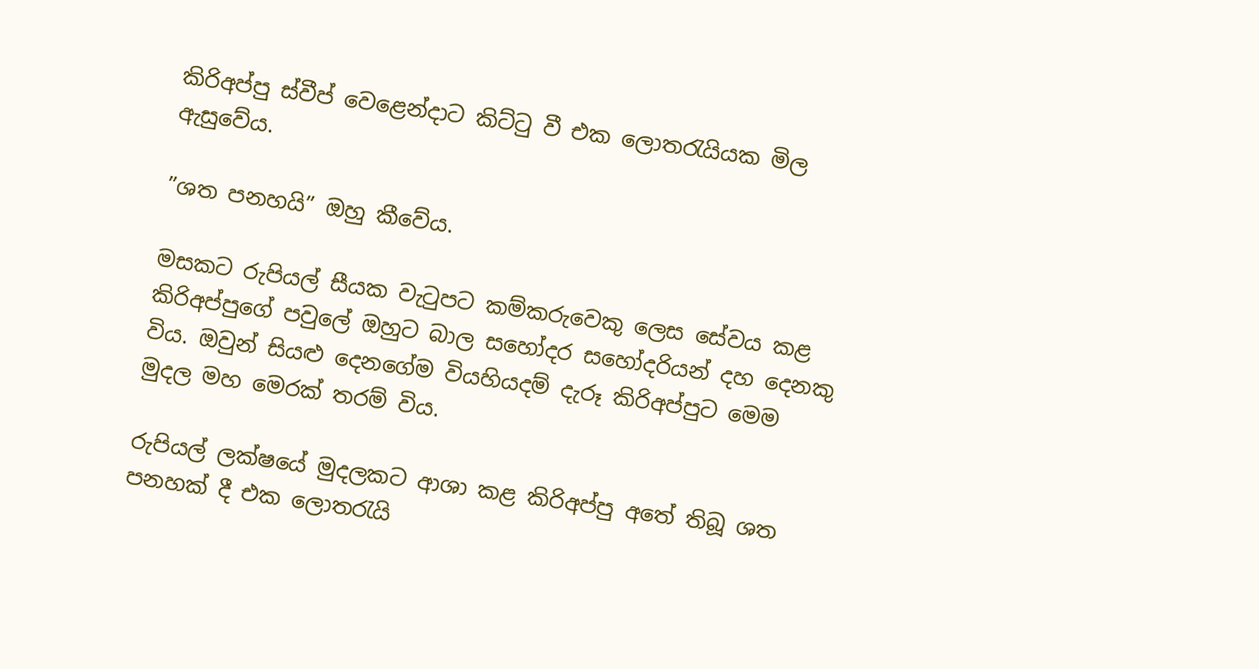කිරිඅප්පු ස්වීප් වෙළෙන්දාට කිට්ටු වී එක ලොතරැයියක මිල ඇසුවේය.

”ශත පනහයි” ඔහු කීවේය.

මසකට රුපියල් සීයක වැටුපට කම්කරුවෙකු ලෙස සේවය කළ කිරිඅප්පුගේ පවුලේ ඔහුට බාල සහෝදර සහෝදරියන් දහ දෙනකු විය. ඔවුන් සියළු දෙනගේම වියහියදම් දැරූ කිරිඅප්පු‍ට මෙම මුදල මහ මෙරක් තරම් විය.

රුපියල් ලක්ෂයේ මුදලකට ආශා කළ කිරිඅප්පු අතේ තිබූ ශත පනහක් දී එක ලොතරැයි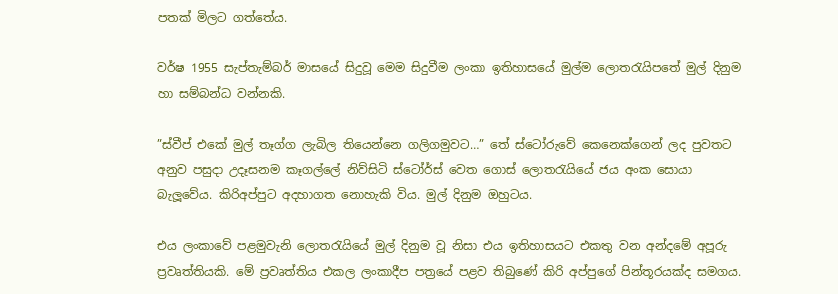පතක් මිලට ගත්තේය.

වර්ෂ 1955 සැප්තැම්බර් මාසයේ සිදුවූ මෙම සිදුවීම ලංකා ඉතිහාසයේ මුල්ම ලොතරැයිපතේ මුල් දිනුම හා සම්බන්ධ වන්නකි.

”ස්වීප් එකේ මුල් තෑග්ග ලැබිල තියෙන්නෙ ගලිගමුවට…” තේ ස්ටෝරුවේ කෙනෙක්ගෙන් ලද පුවතට අනුව පසුදා උදෑසනම කෑගල්ලේ නිව්සිටි ස්ටෝර්ස් වෙත ගොස් ලොතරැයියේ ජය අංක සොයා බැලූවේය. කිරිඅප්පුට අදහාගත නොහැකි විය. මුල් දිනුම ඔහුටය.

එය ලංකාවේ පළමුවැනි ලොතරැයියේ මුල් දිනුම වූ නිසා එය ඉතිහාසයට එකතු වන අන්දමේ අපූරු ප්‍රවෘත්තියකි. මේ ප්‍රවෘත්තිය එකල ලංකාදීප පත්‍රයේ පළව තිබුණේ කිරි අප්පුගේ පින්තූරයක්ද සමගය.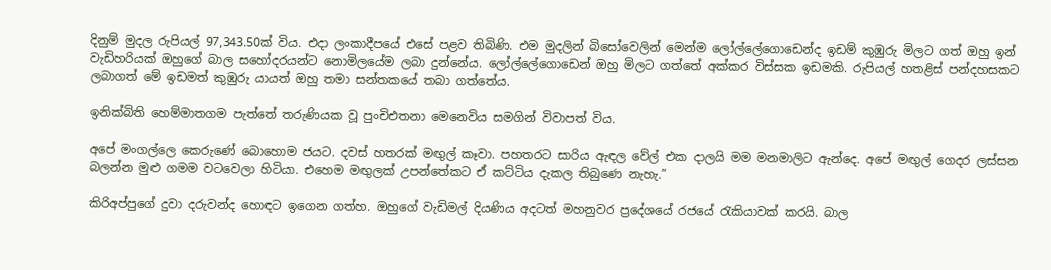දිනුම් මුදල රුපියල් 97,343.50ක් විය. එදා ලංකාදීපයේ එසේ පළව තිබිණි. එම මුදලින් බිසෝවෙලින් මෙන්ම ලෝල්ලේගොඩෙන්ද ඉඩම් කුඹුරු මිලට ගත් ඔහු ඉන් වැඩිහරියක් ඔහුගේ බාල සහෝදරයන්ට නොමිලයේම ලබා දුන්නේය. ලෝල්ලේගොඩෙන් ඔහු මිලට ගත්තේ අක්කර විස්සක ඉඩමකි. රුපියල් හතළිස් පන්දහසකට ලබාගත් මේ ඉඩමත් කුඹුරු යායත් ඔහු තමා සන්තකයේ තබා ගත්තේය.

ඉනික්බිති හෙම්මාතගම පැත්තේ තරුණියක වූ පුංචිඑතනා මෙනෙවිය සමගින් විවාපත් විය.

අපේ මංගල්ලෙ කෙරුණේ බොහොම ජයට. දවස් හතරක් මඟුල් කෑවා. පහතරට සාරිය ඇඳල වේල් එක දාලයි මම මනමාලිට ඇන්දෙ. අපේ මඟුල් ගෙදර ලස්සන බලන්න මුළු ගමම වටවෙලා හිටියා. එහෙම මඟුලක් උපන්තේකට ඒ කට්ටිය දැකල තිබුණෙ නැහැ.”

කිරිඅප්පුගේ දුවා දරුවන්ද හොඳට ඉගෙන ගත්හ. ඔහුගේ වැඩිමල් දියණිය අදටත් මහනුවර ප්‍රදේශයේ රජයේ රැකියාවක් කරයි. බාල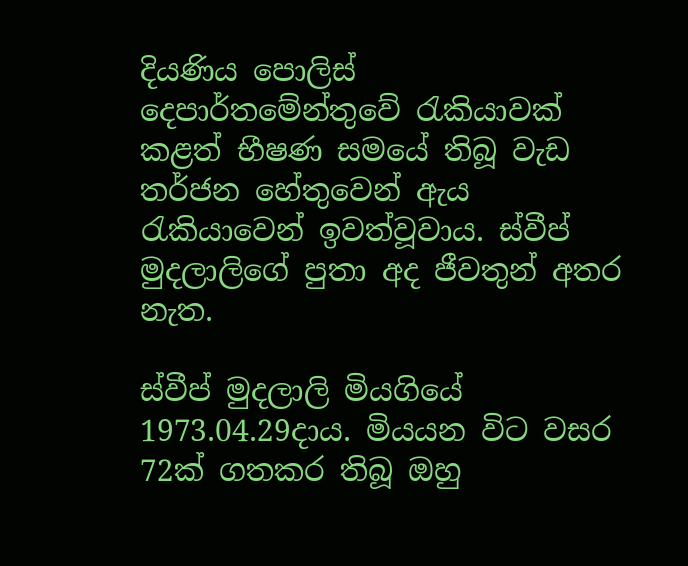දියණිය පොලිස් දෙපාර්තමේන්තුවේ රැකියාවක් කළත් භීෂණ සමයේ තිබූ වැඩ තර්ජන හේතුවෙන් ඇය රැකියාවෙන් ඉවත්වූවාය. ස්වීප් මුදලාලිගේ පුතා අද ජීවතුන් අතර නැත.

ස්වීප් මුදලාලි මියගියේ 1973.04.29දාය. මියයන විට වසර 72ක් ගතකර තිබූ ඔහු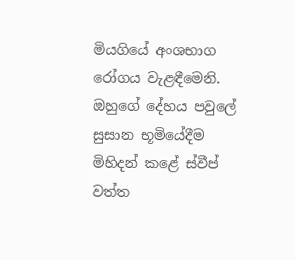මියගියේ අංශභාග රෝගය වැළඳීමෙනි. ඔහුගේ දේහය පවුලේ සුසාන භූමියේදීම මිහිදන් කළේ ස්වීප් වත්ත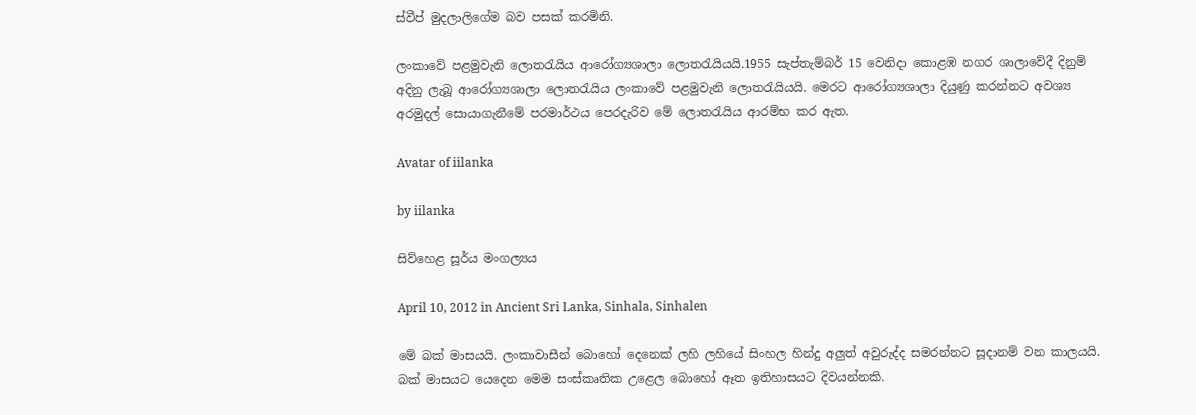ස්වීප් මුදලාලිගේම බව පසක් කරමිනි.

ලංකාවේ පළමුවැනි ලොතරැයිය ආරෝග්‍යශාලා ලොතරැයියයි.1955 සැප්තැම්බර් 15 වෙනිදා කොළඹ නගර ශාලාවේදී දිනුම් අදිනු ලැබූ ආරෝග්‍යශාලා ලොතරැයිය ලංකාවේ පළමුවැනි ලොතරැයියයි. මෙරට ආරෝග්‍යශාලා දියුණු කරන්නට අවශ්‍ය අරමුදල් සොයාගැනීමේ පරමාර්ථය පෙරදැරිව මේ ලොතරැයිය ආරම්භ කර ඇත.

Avatar of iilanka

by iilanka

සිව්හෙළ සූර්ය මංගල්‍යය

April 10, 2012 in Ancient Sri Lanka, Sinhala, Sinhalen

මේ බක් මාසයයි. ලංකාවාසීන් බොහෝ දෙනෙක් ලහි ලහියේ සිංහල හින්දු අලුත් අවුරුද්ද සමරන්නට සූදානම් වන කාලයයි. බක් මාසයට යෙදෙන මෙම සංස්කෘතික උළෙල බොහෝ ඈත ඉතිහාසයට දිවයන්නකි.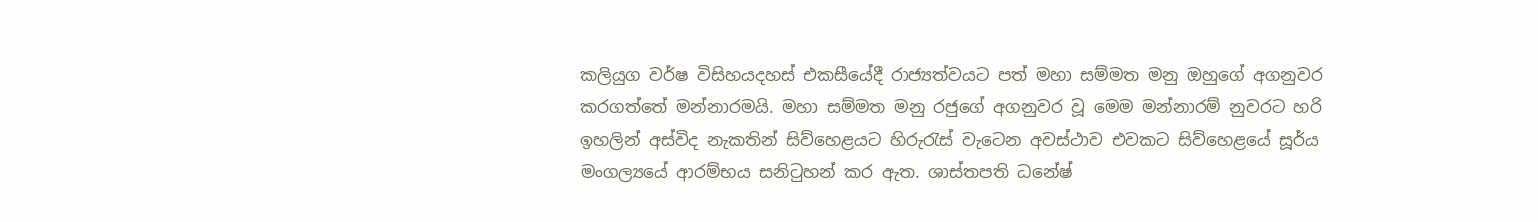කලියුග වර්ෂ විසිහයදහස් එකසීයේදී රාජ්‍යත්වයට පත් මහා සම්මත මනු ඔහුගේ අගනුවර කරගත්තේ මන්නාරමයි. මහා සම්මත මනු රජුගේ අගනුවර වූ මෙම මන්නාරම් නුවරට හරි ඉහලින් අස්විද නැකතින් සිව්හෙළයට හිරුරැස් වැටෙන අවස්ථාව එවකට සිව්හෙළයේ සූර්ය මංගල්‍යයේ ආරම්භය සනිටුහන් කර ඇත. ශාස්තපති ධනේෂ්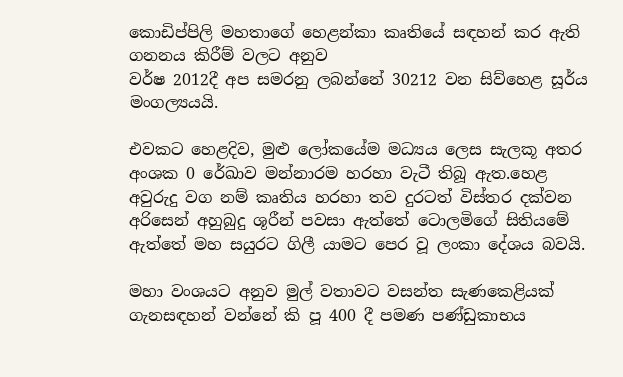කොඩිප්පිලි මහතාගේ හෙළන්කා කෘතියේ සඳහන් කර ඇති ගනනය කිරීම් වලට අනුව
වර්ෂ 2012දී අප සමරනු ලබන්නේ 30212 වන සිව්හෙළ සූර්ය මංගල්‍යයයි.

එවකට හෙළදිව, මුළු ලෝකයේම මධ්‍යය ලෙස සැලකූ අතර අංශක 0 රේඛාව මන්නාරම හරහා වැටී තිබූ ඇත.හෙළ අවුරුදු වග නම් කෘතිය හරහා තව දුරටත් විස්තර දක්වන අරිසෙන් අහුබුදු ශූරීන් පවසා ඇත්තේ ටොලමිගේ සිතියමේ ඇත්තේ මහ සයුර‍ට ගිලී යාමට පෙර වූ ලංකා දේශය බවයි.

මහා වංශයට අනුව මුල් වතාවට වසන්ත සැණකෙළියක් ගැනසඳහන් වන්නේ කි පූ 400 දී පමණ පණ්ඩුකාභය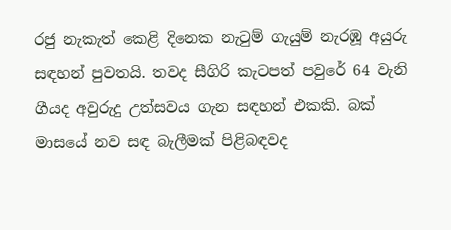රජු නැකැත් කෙළි ‍දිනෙක නැටුම් ගැයුම් නැරඹූ අයුරු සඳහන් පුවතයි. තවද සීගිරි කැටපත් පවුරේ 64 වැනි ගීයද අවුරුදු උත්සවය ගැන සඳහන් එකකි. බක් මාසයේ නව සඳ බැලීමක් පිළිබඳවද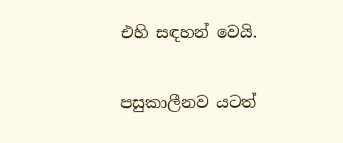එහි සඳහන් වෙයි.

පසුකාලීනව යටත්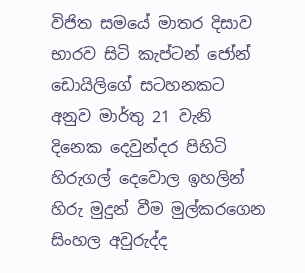විජිත සමයේ මාතර දිසාව භාරව සිටි කැප්ටන් ජෝන් ඩොයිලිගේ සටහනකට අනුව මාර්තු 21 වැනි දිනෙක දෙවුන්දර පිහිටි හිරුගල් දෙවොල ඉහලින් හිරු මුදුන් වීම මුල්කරගෙන සිංහල අවුරුද්ද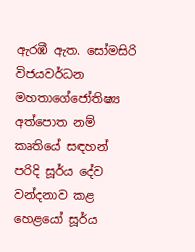ඇරඹී ඇත. සෝමසිරි විජයවර්ධන මහතාගේජෝතිෂ්‍ය අත්පොත නම් කෘතියේ සඳහන් පරිදි සූර්ය දේව වන්දනාව කළ හෙළයෝ සූර්ය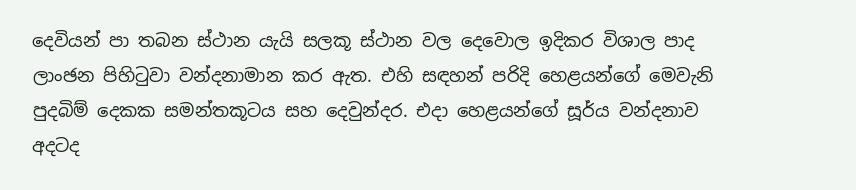දෙවියන් පා තබන ස්ථාන යැයි සලකූ ස්ථාන වල දෙවොල ඉදිකර විශාල පාද ලාංඡන පිහිටුවා වන්දනාමාන කර ඇත. එහි සඳහන් පරිදි හෙළයන්ගේ මෙවැනි පුදබිම් දෙකක සමන්තකූටය සහ දෙවුන්දර. එදා හෙළයන්ගේ සූර්ය වන්දනාව අදටද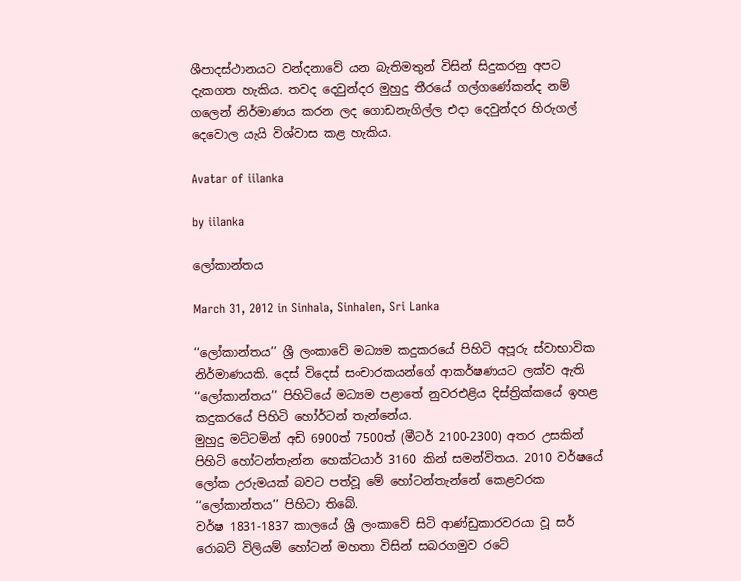ශීපාදස්ථානයට වන්දනාවේ යන බැතිමතුන් විසින් සිදුකරනු අපට දැකගත හැකිය. තවද දෙවුන්දර මුහුදු තීරයේ ගල්ගණේකන්ද නම් ගලෙන් නිර්මාණය කරන ලද ගොඩනැගිල්ල එදා දෙවුන්දර හිරුගල් දෙවොල යැයි විශ්වාස කළ හැකිය.

Avatar of iilanka

by iilanka

ලෝකාන්තය

March 31, 2012 in Sinhala, Sinhalen, Sri Lanka

‘‘ලෝකාන්තය’’ ශ්‍රී ලංකාවේ මධ්‍යම කදුකරයේ පිහිටි අපූරු ස්වාභාවික නිර්මාණයකි. දෙස් විදෙස් සංචාරකයන්ගේ ආකර්ෂණයට ලක්ව ඇති ‘‘ලෝකාන්තය’’ පිහිටියේ මධ්‍යම පළාතේ නුවරඑළිය දිස්ත්‍රික්කයේ ඉහළ කදුකරයේ පිහිටි හෝර්ටන් තැන්නේය.
මුහුදු මට්ටමින් අඩි 6900ත් 7500ත් (මීටර් 2100-2300) අතර උසකින් පිහිටි හෝටන්තැන්න හෙක්ටයාර් 3160 කින් සමන්විතය. 2010 වර්ෂයේ ලෝක උරුමයක් බවට පත්වූ මේ හෝටන්තැන්නේ කෙළවරක ‘‘ලෝකාන්තය’’ පිහිටා තිබේ.
වර්ෂ 1831-1837 කාලයේ ශ්‍රී ලංකාවේ සිටි ආණ්ඩුකාරවරයා වූ සර් රොබට් විලියම් හෝටන් මහතා විසින් සබරගමුව රටේ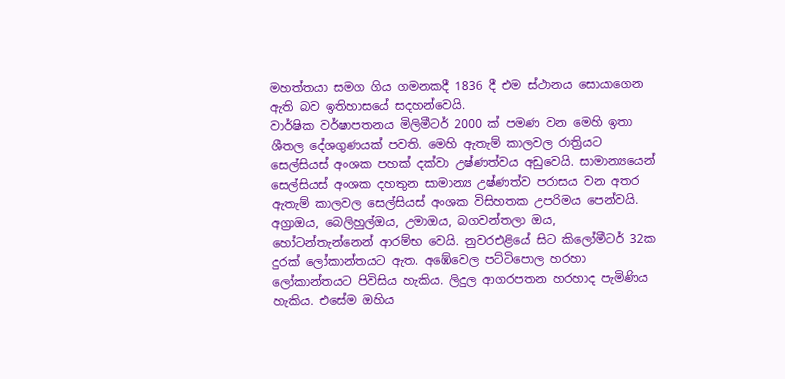මහත්තයා සමග ගිය ගමනකදී 1836 දී එම ස්ථානය සොයාගෙන ඇති බව ඉතිහාසයේ සදහන්වෙයි.
වාර්ෂික වර්ෂාපතනය මිලිමීටර් 2000 ක් පමණ වන මෙහි ඉතා ශීතල දේශගුණයක් පවති. මෙහි ඇතැම් කාලවල රාත්‍රියට සෙල්සියස් අංශක පහක් දක්වා උෂ්ණත්වය අඩුවෙයි. සාමාන්‍යයෙන් සෙල්සියස් අංශක දහතුන සාමාන්‍ය උෂ්ණත්ව පරාසය වන අතර ඇතැම් කාලවල සෙල්සියස් අංශක විසිහතක උපරිමය පෙන්වයි.
අග්‍රාඔය, බෙලිහුල්ඔය, උමාඔය, බගවන්තලා ඔය, හෝටන්තැන්නෙන් ආරම්භ වෙයි. නුවරඑළියේ සිට කිලෝමීටර් 32ක දුරක් ලෝකාන්තයට ඇත. අඹේවෙල පට්ටිපොල හරහා ලෝකාන්තයට පිවිසිය හැකිය. ලිදුල ආගරපතන හරහාද පැමිණිය හැකිය. එසේම ඔහිය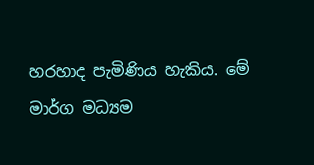හරහාද පැමිණිය හැකිය. මේ මාර්ග මධ්‍යම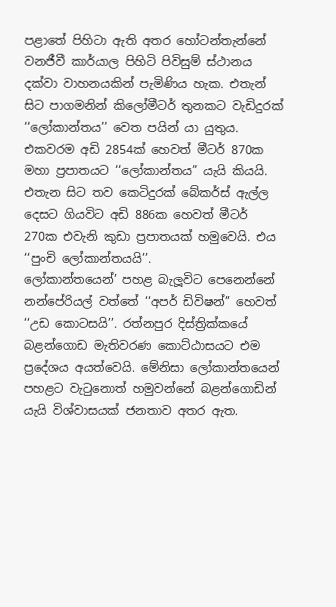පළාතේ පිහිටා ඇති අතර හෝටන්තැන්නේ වනජීවී කාර්යාල පිහිටි පිවිසුම් ස්ථානය දක්වා වාහනයකින් පැමිණිය හැක. එතැන් සිට පාගමනින් කිලෝමීටර් තුනකට වැඩිදුරක් ‘‘ලෝකාන්තය’’ වෙත පයින් යා යුතුය. එකවරම අඩි 2854ක් හෙවත් මීටර් 870ක මහා ප්‍රපාතයට ‘‘ලෝකාන්තය” යැයි කියයි. එතැන සිට තව කෙටිදුරක් බේකර්ස් ඇල්ල දෙසට ගියවිට අඩි 886ක හෙවත් මීටර් 270ක එවැනි කුඩා ප්‍රපාතයක් හමුවෙයි. එය ‘‘පුංචි ලෝකාන්තයයි’’.
ලෝකාන්තයෙන්’ පහළ බැලූවිට පෙනෙන්නේ නන්පේරියල් වත්තේ ‘‘අපර් ඩිවිෂන්’’ හෙවත් ‘‘උඩ කොටසයි’’. රත්නපුර දිස්ත්‍රික්කයේ බළන්ගොඩ මැතිවරණ කොට්ඨාසයට එම ප්‍රදේශය අයත්වෙයි. මේනිසා ලෝකාන්තයෙන් පහළට වැටුනොත් හමුවන්නේ බළන්ගොඩින් යැයි විශ්වාසයක් ජනතාව අතර ඇත.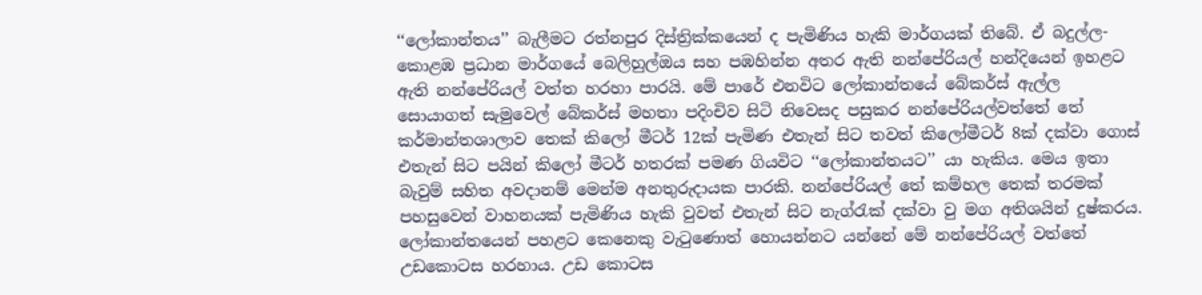‘‘ලෝකාන්තය’’ බැලීමට රත්නපුර දිස්ත්‍රික්කයෙන් ද පැමිණිය හැකි මාර්ගයක් තිබේ. ඒ බදුල්ල- කොළඹ ප්‍රධාන මාර්ගයේ බෙලිහුල්ඔය සහ පඹහින්න අතර ඇති නන්පේරියල් හන්දියෙන් ඉහළට ඇති නන්පේරියල් වත්ත හරහා පාරයි. මේ පාරේ එනවිට ලෝකාන්තයේ බේකර්ස් ඇල්ල සොයාගත් සැමුවෙල් බේකර්ස් මහතා පදිංචිව සිටි නිවෙසද පසුකර නන්පේරියල්වත්තේ තේ කර්මාන්තශාලාව තෙක් කිලෝ මීටර් 12ක් පැමිණ එතැන් සිට තවත් කිලෝමීටර් 8ක් දක්වා ගොස් එතැන් සිට පයින් කිලෝ මීටර් හතරක් පමණ ගියවිට ‘‘ලෝකාන්තයට’’ යා හැකිය. මෙය ඉතා බැවුම් සහිත අවදානම් මෙන්ම අනතුරුදායක පාරකි. නන්පේරියල් තේ කම්හල තෙක් තරමක් පහසුවෙන් වාහනයක් පැමිණිය හැකි වුවත් එතැන් සිට නැග්රැක් දක්වා වු මග අතිශයින් දුෂ්කරය.
ලෝකාන්තයෙන් පහළට කෙනෙකු වැටුණොත් හොයන්නට යන්නේ මේ නන්පේරියල් වත්තේ උඩකොටස හරහාය. උඩ කොටස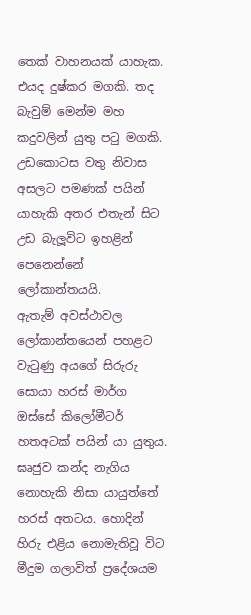තෙක් වාහනයක් යාහැක. එයද දුෂ්කර මගකි. තද බැවුම් මෙන්ම මහ කදුවලින් යුතු පටු මගකි. උඩකොටස වතු නිවාස අසලට පමණක් පයින් යාහැකි අතර එතැන් සිට උඩ බැලූවිට ඉහළින් පෙනෙන්නේ ලෝකාන්තයයි.
ඇතැම් අවස්ථාවල ලෝකාන්තයෙන් පහළට වැටුණු අයගේ සිරුරු සොයා හරස් මාර්ග ඔස්සේ කිලෝමීටර් හතඅටක් පයින් යා යුතුය. ඝෘජුව කන්ද නැගිය නොහැකි නිසා යායුත්තේ හරස් අතටය. හොදින් හිරු එළිය නොමැතිවූ විට මීදුම ගලාවිත් ප්‍රදේශයම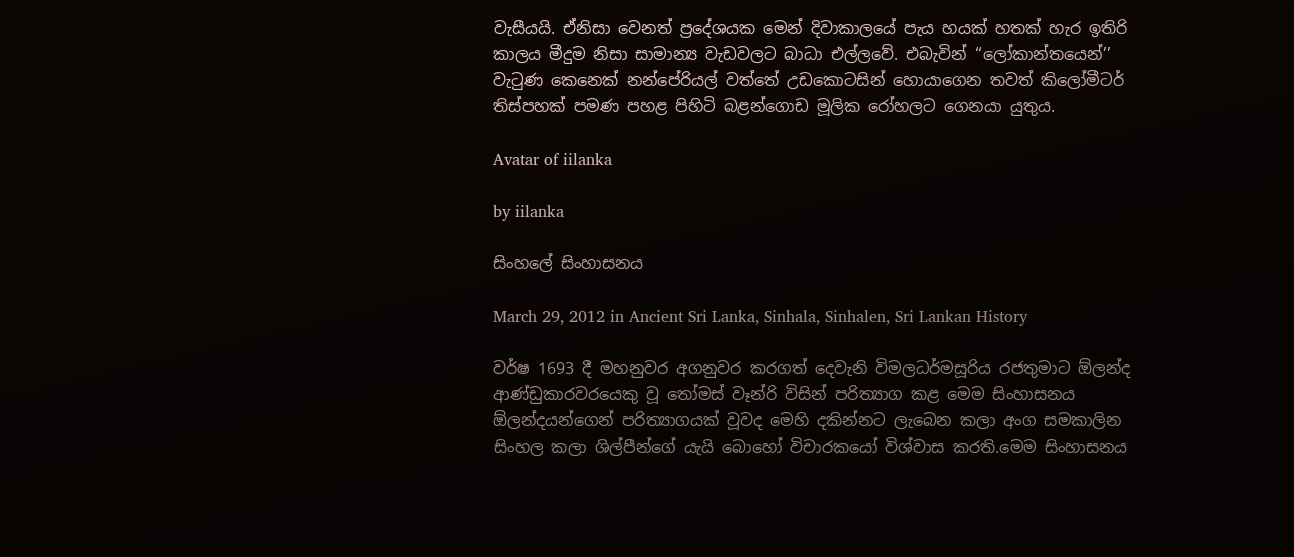වැසීයයි. ඒනිසා වෙනත් ප්‍රදේශයක මෙන් දිවාකාලයේ පැය හයක් හතක් හැර ඉතිරි කාලය මීදුම නිසා සාමාන්‍ය වැඩවලට බාධා එල්ලවේ. එබැවින් ‘‘ලෝකාන්තයෙන්’’ වැටුණ කෙනෙක් නන්පේරියල් වත්තේ උඩකොටසින් හොයාගෙන තවත් කිලෝමීටර් තිස්පහක් පමණ පහළ පිහිටි බළන්ගොඩ මූලික රෝහලට ගෙනයා යුතුය.

Avatar of iilanka

by iilanka

සිංහලේ සිංහාසනය

March 29, 2012 in Ancient Sri Lanka, Sinhala, Sinhalen, Sri Lankan History

වර්ෂ 1693 දී මහනුවර අගනුවර කරගත් දෙවැනි විමලධර්මසූරිය රජතුමාට ඕලන්ද ආණ්ඩුකාරවරයෙකු වූ තෝමස් වෑන්රි විසින් පරිත්‍යාග කළ මෙම සිංහාසනය ඕලන්දයන්ගෙන් පරිත්‍යාගයක් වූවද මෙහි දකින්නට ලැබෙන කලා අංග සමකාලින සිංහල කලා ශිල්පීන්ගේ යැයි බොහෝ විචාරකයෝ විශ්වාස කරති.මෙම සිංහාසනය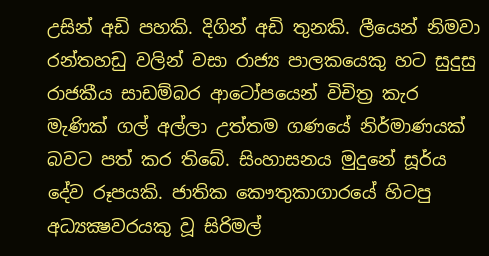උසින් අඩි පහකි. දිගින් අඩි තුනකි. ලීයෙන් නිමවා රන්තහඩු වලින් වසා රාජ්‍ය පාලකයෙකු හට සුදුසු රාජකීය සාඩම්බර ආටෝපයෙන් විචිත්‍ර කැර මැණික් ගල් අල්ලා උත්තම ගණයේ නිර්මාණයක් බවට පත් කර තිබේ. සිංහාසනය මුදුනේ සූර්ය දේව රූපයකි. ජාතික කෞතුකාගාරයේ හිටපු අධ්‍යක්‍ෂවරයකු වූ සිරිමල්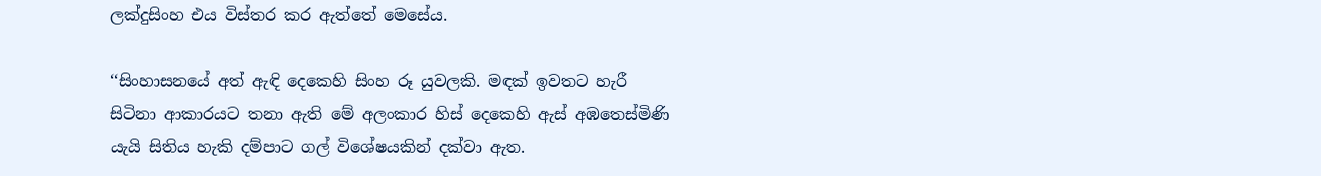ලක්දුසිංහ එය විස්තර කර ඇත්තේ මෙසේය.

‘‘සිංහාසනයේ අත් ඇඳි දෙකෙහි සිංහ රූ යුවලකි. මඳක් ඉවතට හැරී සිටිනා ආකාරයට තනා ඇති මේ අලංකාර හිස් දෙකෙහි ඇස් අඹතෙස්මිණි යැයි සිතිය හැකි දම්පාට ගල් විශේෂයකින් දක්වා ඇත.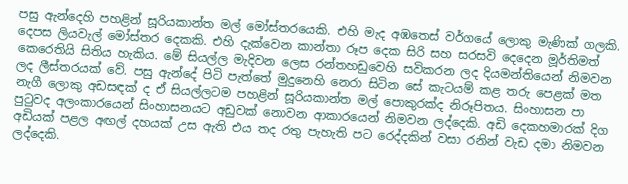පසු ඇන්දෙහි පහළින් සූරියකාන්ත මල් මෝස්තරයෙකි. එහි මැද අඹතෙස් වර්ගයේ ලොකු මැණික් ගලකි. දෙපස ලියවැල් මෝස්තර දෙකකි. එහි දැක්වෙන කාන්තා රූප දෙක සිරි සහ සරසවි දෙදෙන මූර්තිමත් කෙරෙතියි සිතිය හැකිය. මේ සියල්ල මැදිවන ලෙස රන්තහඩුවෙහි සවිකරන ලද දියමන්තියෙන් නිමවන ලද ලීස්තරයක් වේ. පසු ඇන්දේ පිටි පැත්තේ මුදුනෙහි නෙරා සිටින සේ කැටයම් කළ තරු පෙළක් මත නැගී ලොකු අඩසඳක් ද ඒ සියල්ලටම පහළින් සූරියකාන්ත මල් පොකුරක්ද නිරූපිතය. සිංහාසන පා පුටුවද අලංකාරයෙන් සිංහාසනයට අඩුවක් නොවන ආකාරයෙන් නිමවන ලද්දෙකි. අඩි දෙකහමාරක් දිග අඩියක් පළල අඟල් දහයක් උස ඇති එය තද රතු පැහැති පට රෙද්දකින් වසා රනින් වැඩ දමා නිමවන ලද්දෙකි.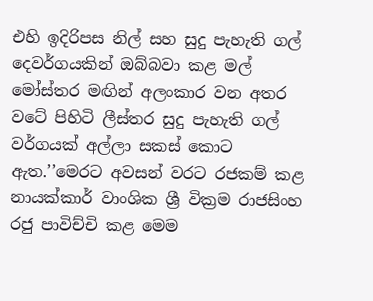එහි ඉදිරිපස නිල් සහ සුදු පැහැති ගල් දෙවර්ගයකින් ඔබ්බවා කළ මල් මෝස්තර මඟින් අලංකාර වන අතර වටේ පිහිටි ලීස්තර සුදු පැහැති ගල් වර්ගයක් අල්ලා සකස් කොට ඇත.’’මෙරට අවසන් වරට රජකම් කළ නායක්කාර් වාංශික ශ්‍රී වික්‍රම රාජසිංහ රජු පාවිච්චි කළ මෙම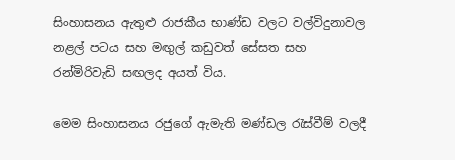සිංහාසනය ඇතුළු රාජකීය භාණ්ඩ වලට වල්විදුනාවල නළල් පටය සහ මඟුල් කඩුවත් සේසත සහ රන්මිරිවැඩි සඟලද අයත් විය.

මෙම සිංහාසනය රජුගේ ඇමැති මණ්ඩල රැස්වීම් වලදී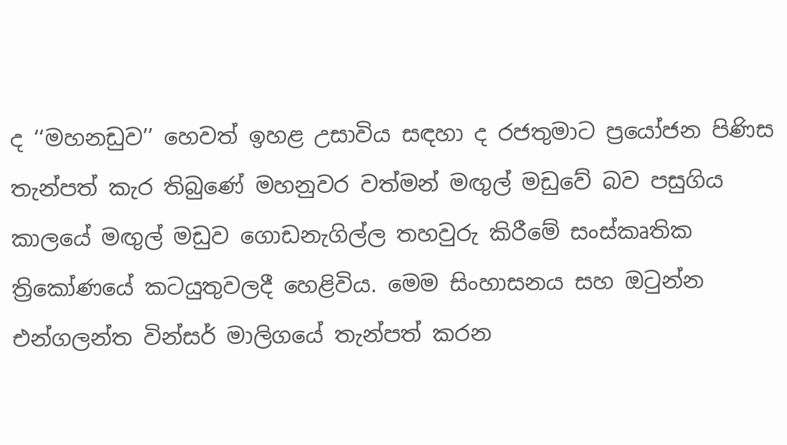ද ‘‘මහනඩුව’’ හෙවත් ඉහළ උසාවිය සඳහා ද රජතුමාට ප්‍රයෝජන පිණිස තැන්පත් කැර තිබුණේ මහනුවර වත්මන් මඟුල් මඩුවේ බව පසුගිය කාලයේ මඟුල් මඩුව ගොඩනැගිල්ල තහවුරු කිරීමේ සංස්කෘතික ත්‍රිකෝණයේ කටයුතුවලදී හෙළිවිය. මෙම සිංහාසනය සහ ඔටුන්න එන්ගලන්ත වින්සර් මාලිගයේ තැන්පත් කරන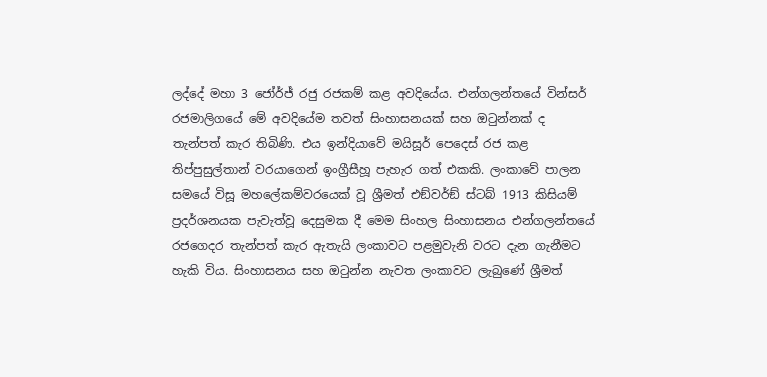ලද්දේ මහා 3 ජෝර්ජ් රජු රජකම් කළ අවදියේය. එන්ගලන්තයේ වින්සර් රජමාලිගයේ මේ අවදියේම තවත් සිංහාසනයක් සහ ඔටුන්නක් ද තැන්පත් කැර තිබිණි. එය ඉන්දියාවේ මයිසූර් පෙදෙස් රජ කළ තිප්පුසුල්තාන් වරයාගෙන් ඉංග්‍රීසීහූ පැහැර ගත් එකකි. ලංකාවේ පාලන සමයේ විසූ මහලේකම්වරයෙක් වූ ශ්‍රීමත් එඞ්වර්ඞ් ස්ටබ් 1913 කිසියම් ප්‍රදර්ශනයක පැවැත්වූ දෙසුමක දී මෙම සිංහල සිංහාසනය එන්ගලන්තයේ රජගෙදර තැන්පත් කැර ඇතැයි ලංකාවට පළමුවැනි වරට දැන ගැනීමට හැකි විය. සිංහාසනය සහ ඔටුන්න නැවත ලංකාවට ලැබුණේ ශ්‍රීමත්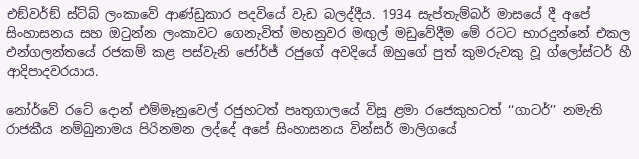එඞ්වර්ඞ් ස්ට්බ් ලංකාවේ ආණ්ඩුකාර පදවියේ වැඩ බලද්දීය. 1934 සැප්තැම්බර් මාසයේ දී අපේ සිංහාසනය සහ ඔටුන්න ලංකාවට ගෙනැවිත් මහනුවර මඟුල් මඩුවේදීම මේ රටට භාරදුන්නේ එකල එන්ගලන්තයේ රජකම් කළ පස්වැනි ජෝර්ජ් රජුගේ අවදියේ ඔහුගේ පුත් කුමරුවකු වූ ග්ලෝස්ටර් හී ආදිපාදවරයාය.

නෝර්වේ රටේ දොන් එම්මෑනුවෙල් රජුහටත් පෘතුගාලයේ විසූ ළමා රජෙකුහටත් ‘‘ගාටර්’’ නමැති රාජකීය නම්බුනාමය පිරිනමන ලද්දේ අපේ සිංහාසනය වින්සර් මාලිගයේ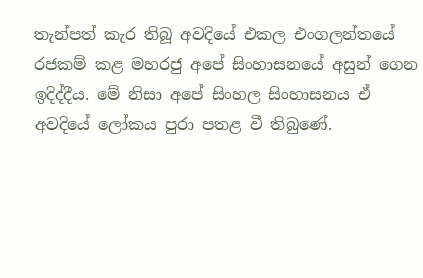තැන්පත් කැර තිබූ අවදියේ එකල එංගලන්තයේ රජකම් කළ මහරජු අපේ සිංහාසනයේ අසුන් ගෙන ඉදිද්දීය. මේ නිසා අපේ සිංහල සිංහාසනය ඒ අවදියේ ලෝකය පුරා පතළ වී තිබුණේ.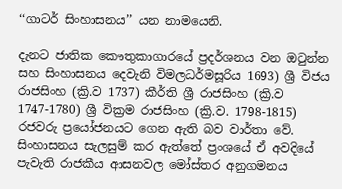‘‘ගාටර් සිංහාසනය’’ යන නාමයෙනි.

දැනට ජාතික කෞතුකාගාරයේ ප්‍රදර්ශනය වන ඔටුන්න සහ සිංහාසනය දෙවැනි විමලධර්මසූරිය 1693) ශ්‍රී විජය රාජසිංහ (ක්‍රි.ව 1737) කීර්ති ශ්‍රී රාජසිංහ (ක්‍රි.ව 1747-1780) ශ්‍රී වික්‍රම රාජසිංහ (ක්‍රි.ව. 1798-1815) රජවරු ප්‍රයෝජනයට ගෙන ඇති බව වාර්තා වේ. සිංහාසනය සැලසුම් කර ඇත්තේ ප්‍රංශයේ ඒ අවදියේ පැවැති රාජකීය ආසනවල මෝස්තර අනුගමනය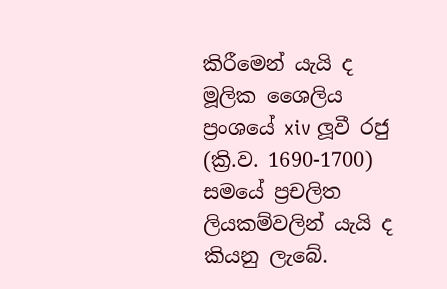කිරීමෙන් යැයි ද මූලික ශෛලිය ප්‍රංශයේ xiv ලූවී රජු (ක්‍රි.ව. 1690-1700) සමයේ ප්‍රචලිත ලියකම්වලින් යැයි ද කියනු ලැබේ.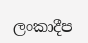ලංකාදීප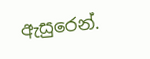ඇසුරෙන්.